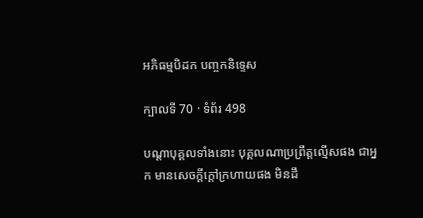អភិធម្មបិដក បញ្ចកនិទ្ទេស

ក្បាលទី 70 · ទំព័រ 498

បណ្តាបុគ្គលទាំងនោះ បុគ្គលណាប្រព្រឹត្តល្មើសផង ជាអ្នក មានសេចក្តីក្តៅក្រហាយផង មិនដឹ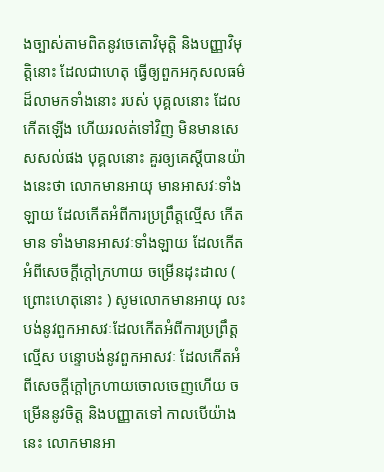ងច្បាស់តាមពិតនូវចេតោវិមុត្តិ និងបញ្ញាវិមុត្តិនោះ ដែលជាហេតុ ធ្វើឲ្យពួកអកុសលធម៌ដ៏លាមកទាំងនោះ របស់ បុគ្គលនោះ ដែលកើតឡើង ហើយរលត់ទៅវិញ មិនមានសេសសល់ផង បុគ្គលនោះ គួរឲ្យគេស្តីបានយ៉ាងនេះថា លោកមានអាយុ មានអាសវៈទាំងឡាយ ដែលកើតអំពីការប្រព្រឹត្តល្មើស កើតមាន ទាំងមានអាសវៈទាំងឡាយ ដែលកើតអំពីសេចក្តីក្តៅក្រហាយ ចម្រើនដុះដាល ( ព្រោះហេតុនោះ ) សូមលោកមានអាយុ លះបង់នូវពួកអាសវៈដែលកើតអំពីការប្រព្រឹត្តល្មើស បន្ទោបង់នូវពួកអាសវៈ ដែលកើតអំពីសេចក្តីក្តៅក្រហាយចោលចេញហើយ ចម្រើននូវចិត្ត និងបញ្ញាតទៅ កាលបើយ៉ាងនេះ លោកមានអា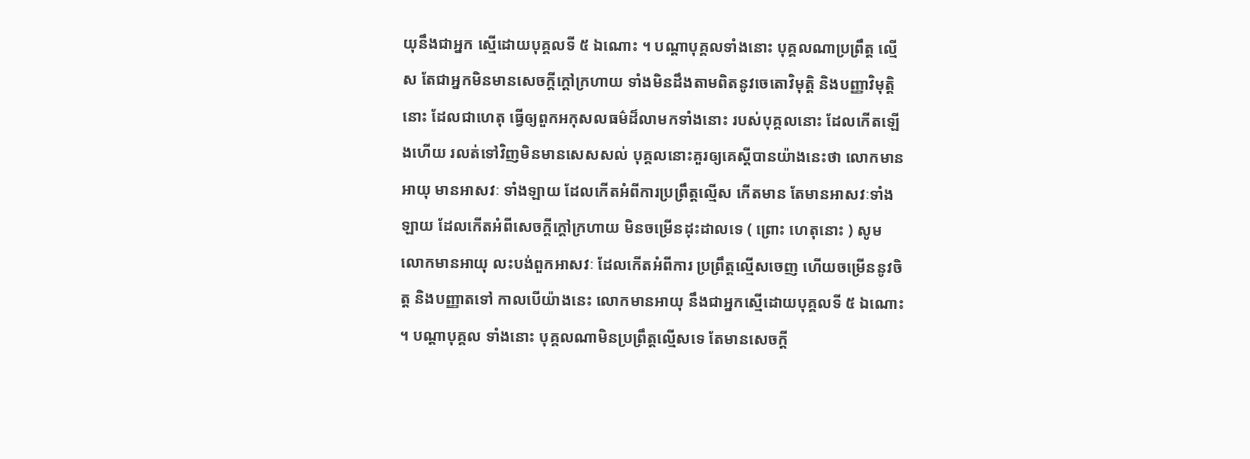យុនឹងជាអ្នក ស្មើដោយបុគ្គលទី ៥ ឯណោះ ។ បណ្តាបុគ្គលទាំងនោះ បុគ្គលណាប្រព្រឹត្ត ល្មើស តែជាអ្នកមិនមានសេចក្តីក្តៅក្រហាយ ទាំងមិនដឹងតាមពិតនូវចេតោវិមុត្តិ និងបញ្ញាវិមុត្តិនោះ ដែលជាហេតុ ធ្វើឲ្យពួកអកុសលធម៌ដ៏លាមកទាំងនោះ របស់បុគ្គលនោះ ដែលកើតឡើងហើយ រលត់ទៅវិញមិនមានសេសសល់ បុគ្គលនោះគួរឲ្យគេស្តីបានយ៉ាងនេះថា លោកមានអាយុ មានអាសវៈ ទាំងឡាយ ដែលកើតអំពីការប្រព្រឹត្តល្មើស កើតមាន តែមានអាសវៈទាំងឡាយ ដែលកើតអំពីសេចក្តីក្តៅក្រហាយ មិនចម្រើនដុះដាលទេ ( ព្រោះ ហេតុនោះ ) សូមលោកមានអាយុ លះបង់ពួកអាសវៈ ដែលកើតអំពីការ ប្រព្រឹត្តល្មើសចេញ ហើយចម្រើននូវចិត្ត និងបញ្ញាតទៅ កាលបើយ៉ាងនេះ លោកមានអាយុ នឹងជាអ្នកស្មើដោយបុគ្គលទី ៥ ឯណោះ ។ បណ្តាបុគ្គល ទាំងនោះ បុគ្គលណាមិនប្រព្រឹត្តល្មើសទេ តែមានសេចក្តី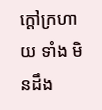ក្តៅក្រហាយ ទាំង មិនដឹង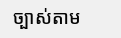ច្បាស់តាម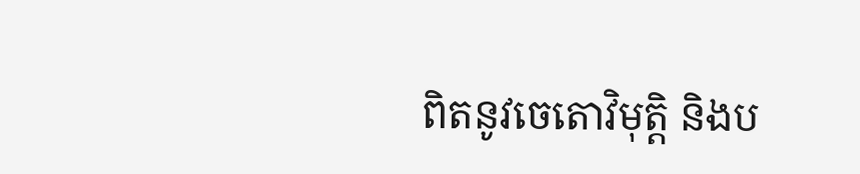ពិតនូវចេតោវិមុត្តិ និងប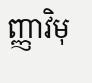ញ្ញាវិមុ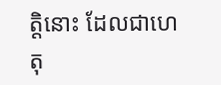ត្តិនោះ ដែលជាហេតុ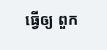ធ្វើឲ្យ ពួក